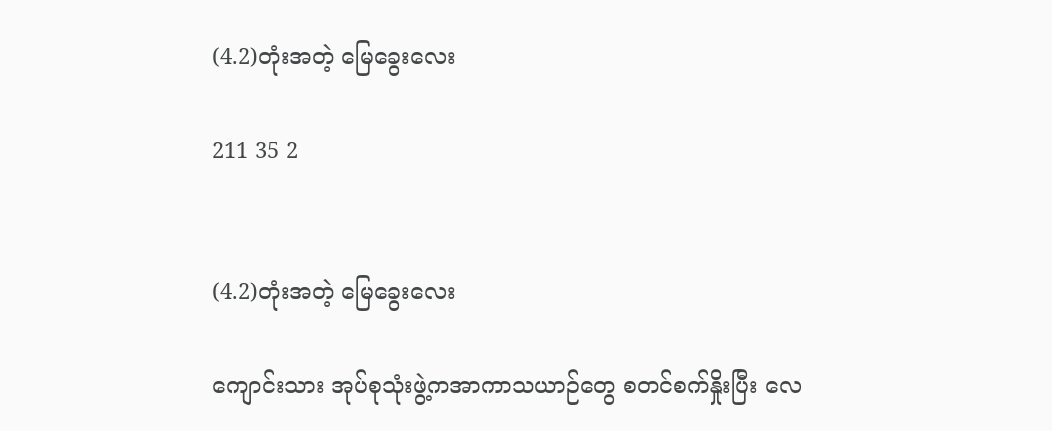(4.2)တုံးအတဲ့ မြေခွေးလေး

211 35 2


(4.2)တုံးအတဲ့ မြေခွေးလေး

ကျောင်းသား အုပ်စုသုံးဖွဲ့ကအာကာသယာဉ်တွေ စတင်စက်နှိုးပြီး လေ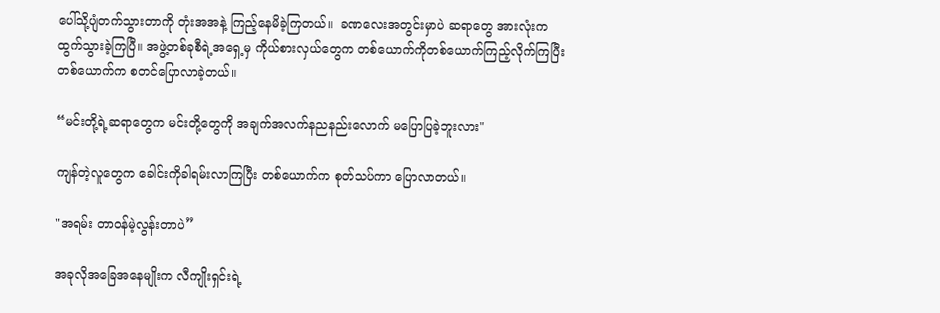ပေါ်သို့ပျံတက်သွားတာကို တုံးအအနဲ့ ကြည့်နေမိခဲ့ကြတယ်။  ခဏလေးအတွင်းမှာပဲ ဆရာတွေ အားလုံးက ထွက်သွားခဲ့ကြပြီ။ အဖွဲ့တစ်ခုစီရဲ့အရှေ့မှ ကိုယ်စားလှယ်တွေက တစ်ယောက်ကိုတစ်ယောက်ကြည့်လိုက်ကြပြီး တစ်ယောက်က စတင်ပြောလာခဲ့တယ်။

“မင်းတို့ရဲ့ဆရာတွေက မင်းတို့တွေကို အချက်အလက်နညနည်းလောက် မပြောပြခဲ့ဘူးလား"

ကျန်တဲ့လူတွေက ခေါင်းကိုခါရမ်းလာကြပြီး တစ်ယောက်က စုတ်သပ်ကာ ပြောလာတယ်။

"အရမ်း တာဝန်မဲ့လွန်းတာပဲ”

အခုလိုအခြေအနေမျိုးက လီကျိုးရှင်းရဲ့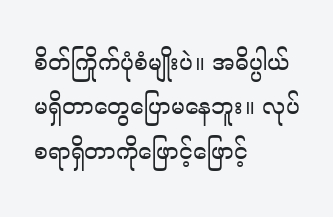စိတ်ကြိုက်ပုံစံမျိုးပဲ။ အဓိပ္ပါယ်မရှိတာတွေပြောမနေဘူး။ လုပ်စရာရှိတာကိုဖြောင့်ဖြောင့်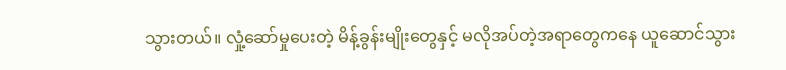သွားတယ်။ လှုံ့ဆော်မှုပေးတဲ့ မိန့်ခွန်းမျိုးတွေနှင့် မလိုအပ်တဲ့အရာတွေကနေ ယူဆောင်သွား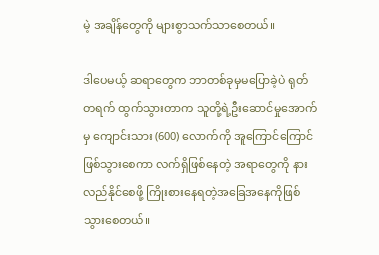မဲ့ အချိန်တွေကို များစွာသက်သာစေတယ်။

ဒါပေမယ့် ဆရာတွေက ဘာတစ်ခုမှမပြောခဲ့ပဲ ရုတ်တရက် ထွက်သွားတာက သူတို့ရဲ့ဦးဆောင်မှုအောက်မှ ကျောင်းသား (600) လောက်ကို အူကြောင်ကြောင်ဖြစ်သွားစေကာ လက်ရှိဖြစ်နေတဲ့ အရာတွေကို နားလည်နိုင်စေဖို့ ကြိုးစားနေရတဲ့အခြေအနေကိုဖြစ်သွားစေတယ်။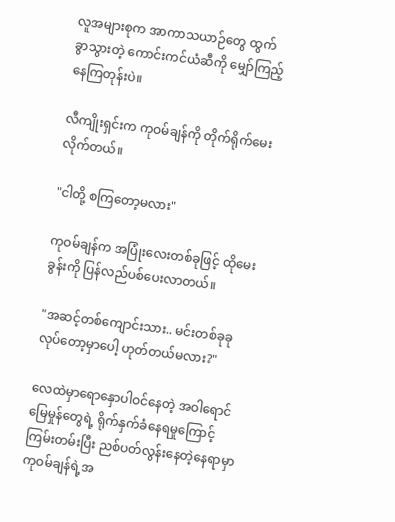လူအများစုက အာကာသယာဉ်တွေ ထွက်ခွာသွားတဲ့ ကောင်းကင်ယံဆီကို မျှော်ကြည့်နေကြတုန်းပဲ။

လီကျိုးရှင်းက ကုဝမ်ချန်ကို တိုက်ရိုက်မေးလိုက်တယ်။

"ငါတို့ စကြတော့မလား"

ကုဝမ်ချန်က အပြုံးလေးတစ်ခုဖြင့် ထိုမေးခွန်းကို ပြန်လည်ပစ်ပေးလာတယ်။

"အဆင့်တစ်ကျောင်းသား.. မင်းတစ်ခုခုလုပ်တော့မှာပေါ့ ဟုတ်တယ်မလား?"

လေထဲမှာရောနှောပါဝင်နေတဲ့ အဝါရောင်မြေမှုန်တွေရဲ့ ရိုက်နှက်ခံနေရမှုကြောင့် ကြမ်းတမ်းပြီး ညစ်ပတ်လွန်းနေတဲ့နေရာမှာ ကုဝမ်ချန်ရဲ့အ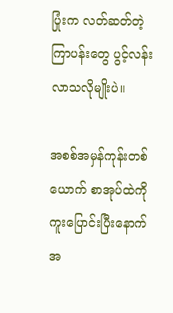ပြုံးက လတ်ဆတ်တဲ့ကြာပန်းတွေ ပွင့်လန်းလာသလိုမျိုးပဲ။

အစစ်အမှန်ကုန်းတစ်ယောက် စာအုပ်ထဲကိုကူးပြောင်းပြီးနောက် အ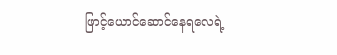ဖြာင့်ယောင်ဆောင်နေရလေရဲ့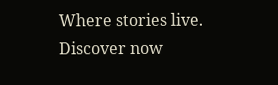Where stories live. Discover now